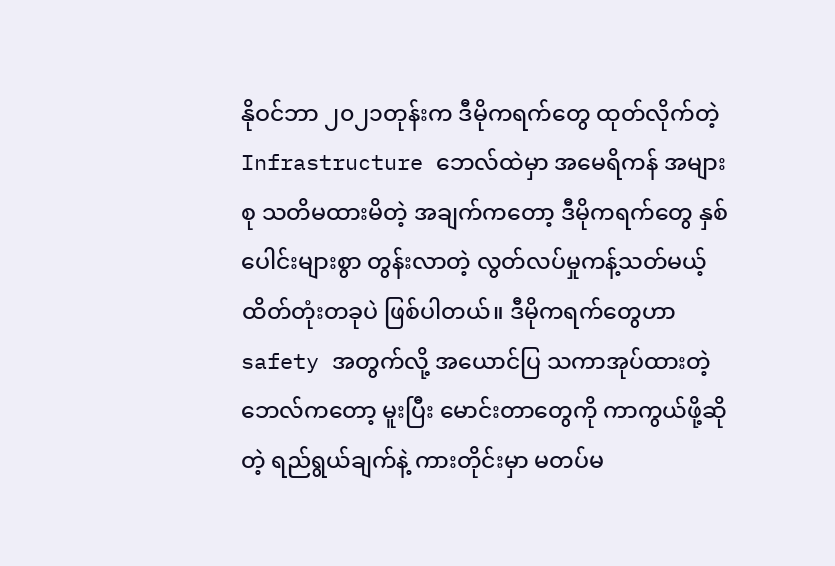နိုဝင်ဘာ ၂၀၂၁တုန်းက ဒီမိုကရက်တွေ ထုတ်လိုက်တဲ့ Infrastructure ဘေလ်ထဲမှာ အမေရိကန် အများစု သတိမထားမိတဲ့ အချက်ကတော့ ဒီမိုကရက်တွေ နှစ်ပေါင်းများစွာ တွန်းလာတဲ့ လွတ်လပ်မှုကန့်သတ်မယ့် ထိတ်တုံးတခုပဲ ဖြစ်ပါတယ်။ ဒီမိုကရက်တွေဟာ safety အတွက်လို့ အယောင်ပြ သကာအုပ်ထားတဲ့ ဘေလ်ကတော့ မူးပြီး မောင်းတာတွေကို ကာကွယ်ဖို့ဆိုတဲ့ ရည်ရွယ်ချက်နဲ့ ကားတိုင်းမှာ မတပ်မ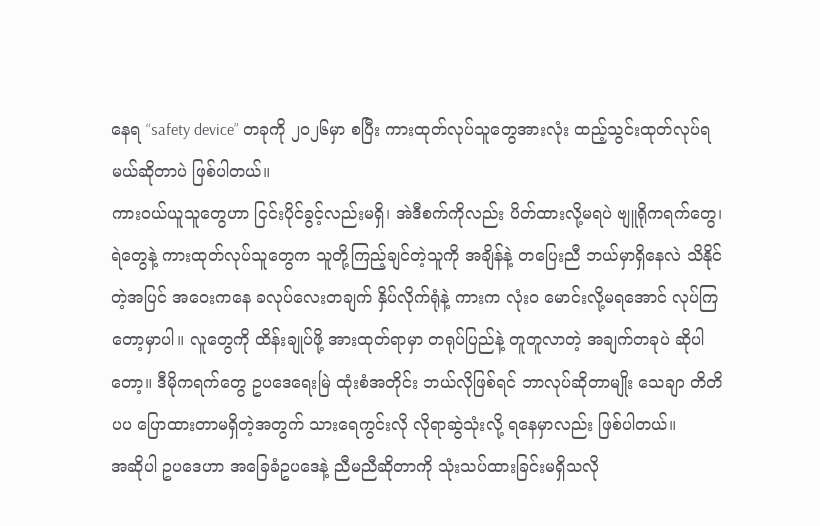နေရ “safety device” တခုကို ၂၀၂၆မှာ စပြီး ကားထုတ်လုပ်သူတွေအားလုံး ထည့်သွင်းထုတ်လုပ်ရမယ်ဆိုတာပဲ ဖြစ်ပါတယ်။
ကားဝယ်ယူသူတွေဟာ ငြင်းပိုင်ခွင့်လည်းမရှိ၊ အဲဒီစက်ကိုလည်း ပိတ်ထားလို့မရပဲ ဗျူရိုကရက်တွေ၊ ရဲတွေနဲ့ ကားထုတ်လုပ်သူတွေက သူတို့ကြည့်ချင်တဲ့သူကို အချိန်နဲ့ တပြေးညီ ဘယ်မှာရှိနေလဲ သိနိုင်တဲ့အပြင် အဝေးကနေ ခလုပ်လေးတချက် နှိပ်လိုက်ရုံနဲ့ ကားက လုံးဝ မောင်းလို့မရအောင် လုပ်ကြတော့မှာပါ။ လူတွေကို ထိန်းချုပ်ဖို့ အားထုတ်ရာမှာ တရုပ်ပြည်နဲ့ တူတူလာတဲ့ အချက်တခုပဲ ဆိုပါတော့။ ဒီမိုကရက်တွေ ဥပဒေရေးမြဲ ထုံးစံအတိုင်း ဘယ်လိုဖြစ်ရင် ဘာလုပ်ဆိုတာမျိုး သေချာ တိတိပပ ပြောထားတာမရှိတဲ့အတွက် သားရေကွင်းလို လိုရာဆွဲသုံးလို့ ရနေမှာလည်း ဖြစ်ပါတယ်။
အဆိုပါ ဥပဒေဟာ အခြေခံဥပဒေနဲ့ ညီမညီဆိုတာကို သုံးသပ်ထားခြင်းမရှိသလို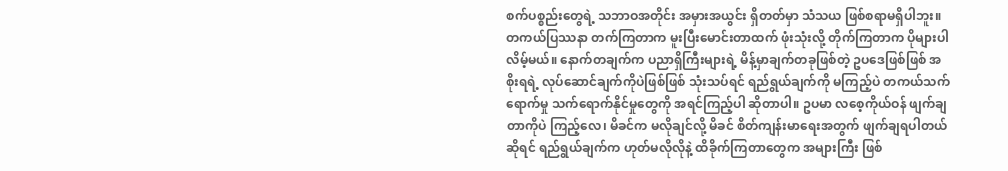စက်ပစ္စည်းတွေရဲ့ သဘာဝအတိုင်း အမှားအယွင်း ရှိတတ်မှာ သံသယ ဖြစ်စရာမရှိပါဘူး။ တကယ်ပြဿနာ တက်ကြတာက မူးပြီးမောင်းတာထက် ဖုံးသုံးလို့ တိုက်ကြတာက ပိုများပါလိမ့်မယ်။ နောက်တချက်က ပညာရှိကြီးများရဲ့ မိန့်မှာချက်တခုဖြစ်တဲ့ ဥပဒေဖြစ်ဖြစ် အစိုးရရဲ့ လုပ်ဆောင်ချက်ကိုပဲဖြစ်ဖြစ် သုံးသပ်ရင် ရည်ရွယ်ချက်ကို မကြည့်ပဲ တကယ်သက်ရောက်မှု သက်ရောက်နိုင်မှုတွေကို အရင်ကြည့်ပါ ဆိုတာပါ။ ဥပမာ လစေ့ကိုယ်ဝန် ဖျက်ချတာကိုပဲ ကြည့်လေ၊ မိခင်က မလိုချင်လို့ မိခင် စိတ်ကျန်းမာရေးအတွက် ဖျက်ချရပါတယ်ဆိုရင် ရည်ရွယ်ချက်က ဟုတ်မလိုလိုနဲ့ ထိခိုက်ကြတာတွေက အများကြီး ဖြစ်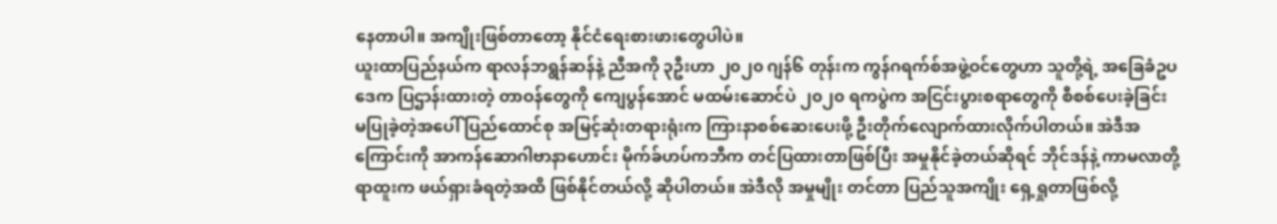နေတာပါ။ အကျိုးဖြစ်တာတော့ နိုင်ငံရေးစားဖားတွေပါပဲ။
ယူးထာပြည်နယ်က ရာလန်ဘရွန်ဆန်နဲ့ ညီအကို ၃ဦးဟာ ၂၀၂၀ ဂျန်၆ တုန်းက ကွန်ဂရက်စ်အဖွဲ့ဝင်တွေဟာ သူတို့ရဲ့ အခြေခံဥပဒေက ပြဌာန်းထားတဲ့ တာဝန်တွေကို ကျေပွန်အောင် မထမ်းဆောင်ပဲ ၂၀၂၀ ရကပွဲက အငြင်းပွားစရာတွေကို စီစစ်ပေးခဲ့ခြင်း မပြုခဲ့တဲ့အပေါ် ပြည်ထောင်စု အမြင့်ဆုံးတရားရုံးက ကြားနာစစ်ဆေးပေးဖို့ ဦးတိုက်လျောက်ထားလိုက်ပါတယ်။ အဲဒီအကြောင်းကို အာကန်ဆောဂါဗာနာဟောင်း မိုက်ခ်ဟပ်ကဘီက တင်ပြထားတာဖြစ်ပြီး အမှုနိုင်ခဲ့တယ်ဆိုရင် ဘိုင်ဒန်နဲ့ ကာမလာတို့ ရာထူးက ဖယ်ရှားခံရတဲ့အထိ ဖြစ်နိုင်တယ်လို့ ဆိုပါတယ်။ အဲဒီလို အမှုမျိုး တင်တာ ပြည်သူအကျိုး ရှေ့ရှုတာဖြစ်လို့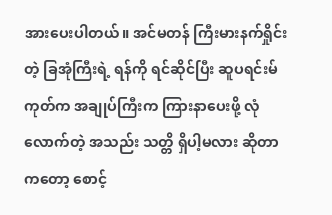အားပေးပါတယ်။ အင်မတန် ကြီးမားနက်ရှိုင်းတဲ့ ခြအုံကြီးရဲ့ ရန်ကို ရင်ဆိုင်ပြီး ဆူပရင်းမ်ကုတ်က အချုပ်ကြီးက ကြားနာပေးဖို့ လုံလောက်တဲ့ အသည်း သတ္တိ ရှိပါ့မလား ဆိုတာကတော့ စောင့်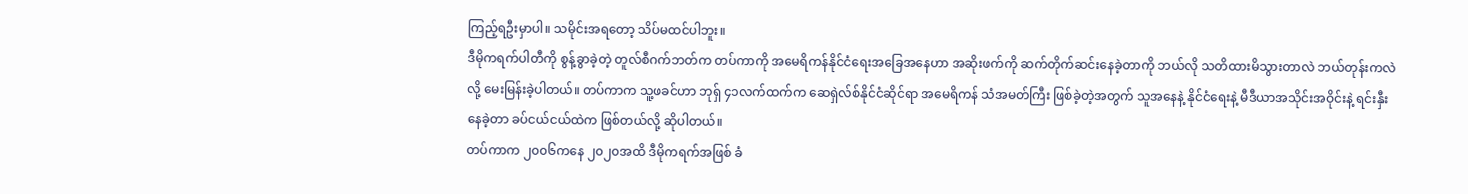ကြည့်ရဦးမှာပါ။ သမိုင်းအရတော့ သိပ်မထင်ပါဘူး။
ဒီမိုကရက်ပါတီကို စွန့်ခွာခဲ့တဲ့ တူလ်စီဂက်ဘတ်က တပ်ကာကို အမေရိကန်နိုင်ငံရေးအခြေအနေဟာ အဆိုးဖက်ကို ဆက်တိုက်ဆင်းနေခဲ့တာကို ဘယ်လို သတိထားမိသွားတာလဲ ဘယ်တုန်းကလဲလို့ မေးမြန်းခဲ့ပါတယ်။ တပ်ကာက သူ့ဖခင်ဟာ ဘုရှ် ၄၁လက်ထက်က ဆေရှဲလ်စ်နိုင်ငံဆိုင်ရာ အမေရိကန် သံအမတ်ကြီး ဖြစ်ခဲ့တဲ့အတွက် သူအနေနဲ့ နိုင်ငံရေးနဲ့ မီဒီယာအသိုင်းအဝိုင်းနဲ့ ရင်းနှီးနေခဲ့တာ ခပ်ငယ်ငယ်ထဲက ဖြစ်တယ်လို့ ဆိုပါတယ်။
တပ်ကာက ၂၀၀၆ကနေ ၂၀၂၀အထိ ဒီမိုကရက်အဖြစ် ခံ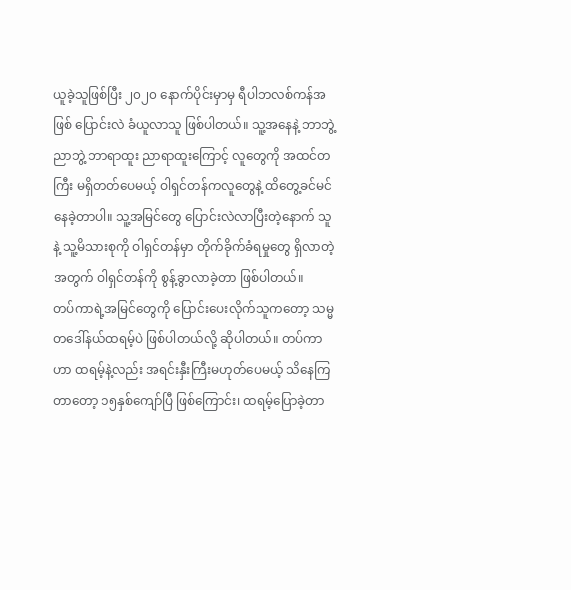ယူခဲ့သူဖြစ်ပြီး ၂၀၂၀ နောက်ပိုင်းမှာမှ ရီပါဘလစ်ကန်အဖြစ် ပြောင်းလဲ ခံယူလာသူ ဖြစ်ပါတယ်။ သူ့အနေနဲ့ ဘာဘွဲ့ ညာဘွဲ့ ဘာရာထူး ညာရာထူးကြောင့် လူတွေကို အထင်တကြီး မရှိတတ်ပေမယ့် ဝါရှင်တန်ကလူတွေနဲ့ ထိတွေ့ခင်မင်နေခဲ့တာပါ။ သူ့အမြင်တွေ ပြောင်းလဲလာပြီးတဲ့နောက် သူနဲ့ သူ့မိသားစုကို ဝါရှင်တန်မှာ တိုက်ခိုက်ခံရမှုတွေ ရှိလာတဲ့အတွက် ဝါရှင်တန်ကို စွန့်ခွာလာခဲ့တာ ဖြစ်ပါတယ်။
တပ်ကာရဲ့အမြင်တွေကို ပြောင်းပေးလိုက်သူကတော့ သမ္မတဒေါ်နယ်ထရမ့်ပဲ ဖြစ်ပါတယ်လို့ ဆိုပါတယ်။ တပ်ကာဟာ ထရမ့်နဲ့လည်း အရင်းနှီးကြီးမဟုတ်ပေမယ့် သိနေကြတာတော့ ၁၅နှစ်ကျော်ပြီ ဖြစ်ကြောင်း၊ ထရမ့်ပြောခဲ့တာ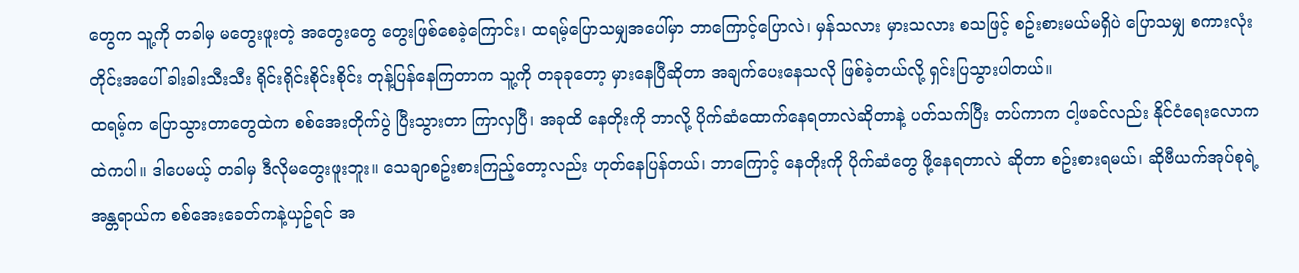တွေက သူ့ကို တခါမှ မတွေးဖူးတဲ့ အတွေးတွေ တွေးဖြစ်စေခဲ့ကြောင်း၊ ထရမ့်ပြောသမျှအပေါ်မှာ ဘာကြောင့်ပြောလဲ၊ မှန်သလား မှားသလား စသဖြင့် စဥ်းစားမယ်မရှိပဲ ပြောသမျှ စကားလုံးတိုင်းအပေါ် ခါးခါးသီးသီး ရိုင်းရိုင်းစိုင်းစိုင်း တုန့်ပြန်နေကြတာက သူ့ကို တခုခုတော့ မှားနေပြီဆိုတာ အချက်ပေးနေသလို ဖြစ်ခဲ့တယ်လို့ ရှင်းပြသွားပါတယ်။
ထရမ့်က ပြောသွားတာတွေထဲက စစ်အေးတိုက်ပွဲ ပြီးသွားတာ ကြာလှပြီ၊ အခုထိ နေတိုးကို ဘာလို့ ပိုက်ဆံထောက်နေရတာလဲဆိုတာနဲ့ ပတ်သက်ပြီး တပ်ကာက ငါ့ဖခင်လည်း နိုင်ငံရေးလောကထဲကပါ။ ဒါပေမယ့် တခါမှ ဒီလိုမတွေးဖူးဘူး။ သေချာစဥ်းစားကြည့်တော့လည်း ဟုတ်နေပြန်တယ်၊ ဘာကြောင့် နေတိုးကို ပိုက်ဆံတွေ ဖို့နေရတာလဲ ဆိုတာ စဥ်းစားရမယ်၊ ဆိုဗီယက်အုပ်စုရဲ့ အန္တရာယ်က စစ်အေးခေတ်ကနဲ့ယှဥ်ရင် အ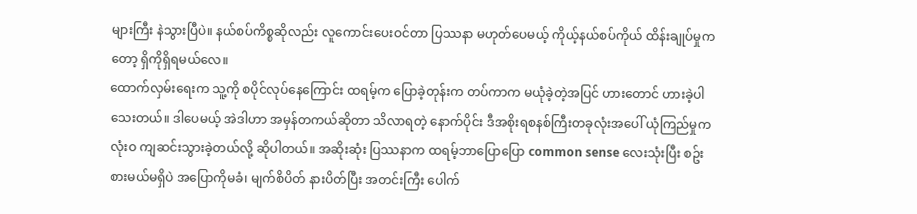များကြီး နဲသွားပြီပဲ။ နယ်စပ်ကိစ္စဆိုလည်း လူကောင်းပေးဝင်တာ ပြဿနာ မဟုတ်ပေမယ့် ကိုယ့်နယ်စပ်ကိုယ် ထိန်းချုပ်မှုကတော့ ရှိကိုရှိရမယ်လေ။
ထောက်လှမ်းရေးက သူ့ကို စပိုင်လုပ်နေကြောင်း ထရမ့်က ပြောခဲ့တုန်းက တပ်ကာက မယုံခဲ့တဲ့အပြင် ဟားတောင် ဟားခဲ့ပါသေးတယ်။ ဒါပေမယ့် အဲဒါဟာ အမှန်တကယ်ဆိုတာ သိလာရတဲ့ နောက်ပိုင်း ဒီအစိုးရစနစ်ကြီးတခုလုံးအပေါ် ယုံကြည်မှုက လုံးဝ ကျဆင်းသွားခဲ့တယ်လို့ ဆိုပါတယ်။ အဆိုးဆုံး ပြဿနာက ထရမ့်ဘာပြောပြော common sense လေးသုံးပြီး စဥ်းစားမယ်မရှိပဲ အပြောကိုမခံ၊ မျက်စိပိတ် နားပိတ်ပြီး အတင်းကြီး ပေါက်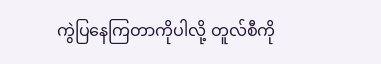ကွဲပြနေကြတာကိုပါလို့ တူလ်စီကို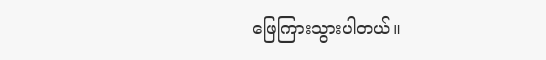ဖြေကြားသွားပါတယ်။